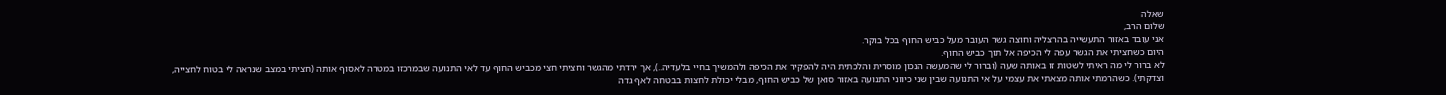שאלה
שלום הרב,
אני עובד באזור התעשייה בהרצליה וחוצה גשר העובר מעל כביש החוף בכל בוקר.
היום כשחציתי את הגשר עפה לי הכיפה אל תוך כביש החוף.
לא ברור לי מה ראיתי לשטות זו באותה שעה (וברור לי שהמעשה הנכון מוסרית והלכתית היה להפקיר את הכיפה ולהמשיך בחיי בלעדיה..), אך ירדתי מהגשר וחציתי חצי מכביש החוף עד לאי התנועה שבמרכזו במטרה לאסוף אותה (חציתי במצב שנראה לי בטוח לחצייה, וצדקתי). כשהרמתי אותה מצאתי את עצמי על אי התנועה שבין שני כיווני התנועה באזור סואן של כביש החוף, מבלי יכולת לחצות בבטחה לאף גדה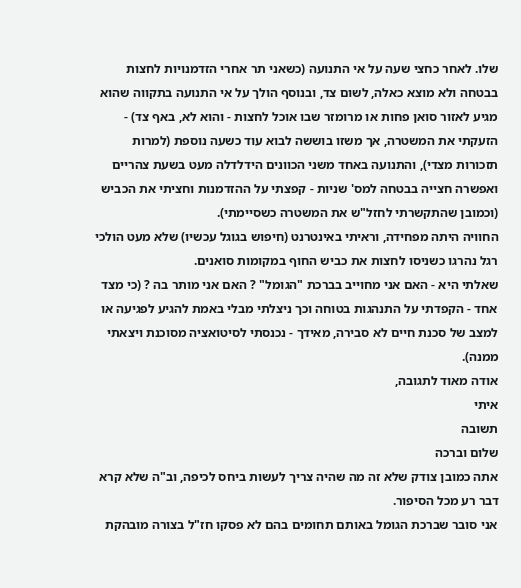שלו. לאחר כחצי שעה על אי התנועה (כשאני תר אחרי הזדמנויות לחצות בבטחה ולא מוצא כאלה, לשום צד, ובנוסף הולך על אי התנועה בתקווה שהוא מגיע לאזור סואן פחות או מרומזר שבו אוכל לחצות - והוא לא, באף צד) - הזעקתי את המשטרה, אך משזו בוששה לבוא עוד כשעה נוספת (למרות תזכורות מצדי), והתנועה באחד משני הכוונים הידלדלה מעט בשעת צהריים ואפשרה חצייה בבטחה למס' שניות - קפצתי על ההזדמנות וחציתי את הכביש (וכמובן שהתקשרתי לחזל"ש את המשטרה כשסיימתי).
החוויה היתה מפחידה, וראיתי באינטרנט (חיפוש בגוגל עכשיו) שלא מעט הולכי רגל נהרגו כשניסו לחצות את כביש החוף במקומות סואנים.
שאלתי היא - האם אני מחוייב בברכת "הגומל" ? האם אני מותר בה ? (כי מצד אחד - הקפדתי על התנהגות בטוחה וכך ניצלתי מבלי באמת להגיע לפגיעה או למצב של סכנת חיים לא סבירה, מאידך - נכנסתי לסיטואציה מסוכנת ויצאתי ממנה).
אודה מאוד לתגובה,
איתי
תשובה
שלום וברכה
אתה כמובן צודק שלא זה מה שהיה צריך לעשות ביחס לכיפה, וב"ה שלא קרא דבר רע מכל הסיפור.
אני סובר שברכת הגומל באותם תחומים בהם לא פסקו חז"ל בצורה מובהקת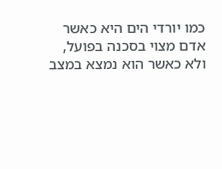כמו יורדי הים היא כאשר אדם מצוי בסכנה בפועל, ולא כאשר הוא נמצא במצב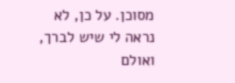מסוכן. על כן, לא נראה לי שיש לברך, ואולם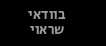בוודאי שראוי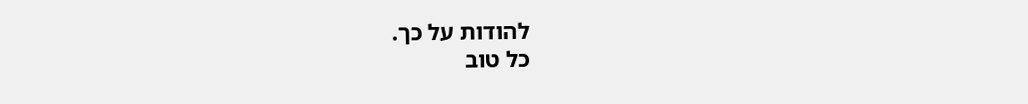להודות על כך.
כל טוב